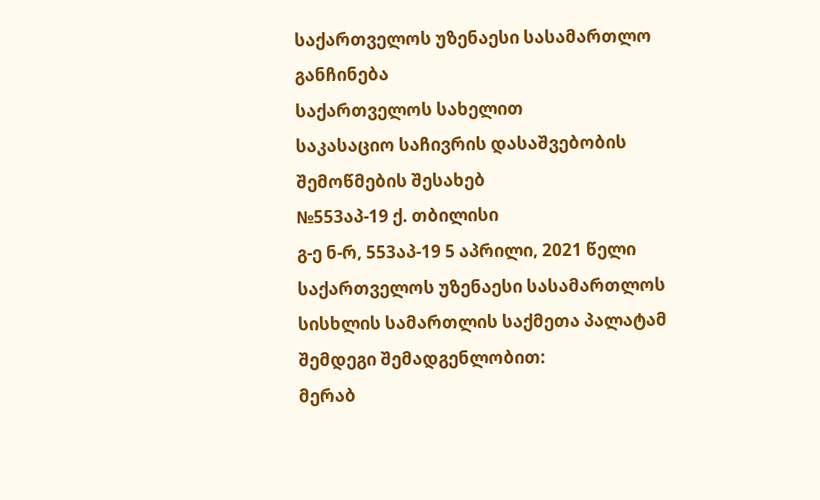საქართველოს უზენაესი სასამართლო
განჩინება
საქართველოს სახელით
საკასაციო საჩივრის დასაშვებობის
შემოწმების შესახებ
№553აპ-19 ქ. თბილისი
გ-ე ნ-რ, 553აპ-19 5 აპრილი, 2021 წელი
საქართველოს უზენაესი სასამართლოს სისხლის სამართლის საქმეთა პალატამ შემდეგი შემადგენლობით:
მერაბ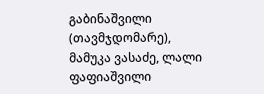გაბინაშვილი (თავმჯდომარე),
მამუკა ვასაძე, ლალი ფაფიაშვილი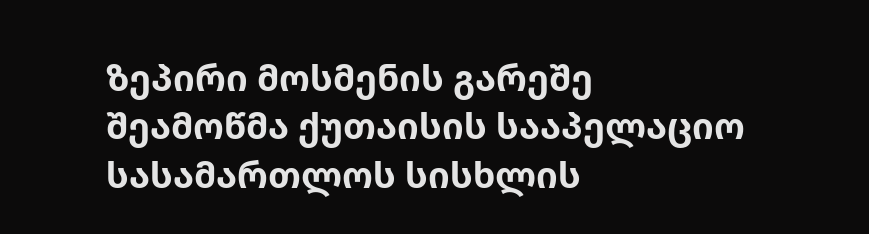ზეპირი მოსმენის გარეშე შეამოწმა ქუთაისის სააპელაციო სასამართლოს სისხლის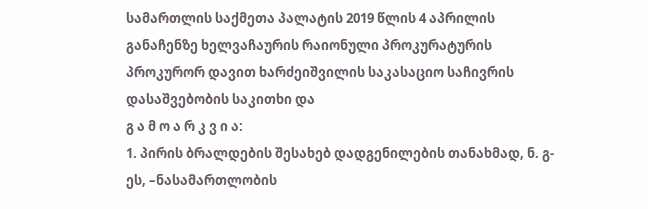სამართლის საქმეთა პალატის 2019 წლის 4 აპრილის განაჩენზე ხელვაჩაურის რაიონული პროკურატურის პროკურორ დავით ხარძეიშვილის საკასაციო საჩივრის დასაშვებობის საკითხი და
გ ა მ ო ა რ კ ვ ი ა:
1. პირის ბრალდების შესახებ დადგენილების თანახმად, ნ. გ-ეს, –ნასამართლობის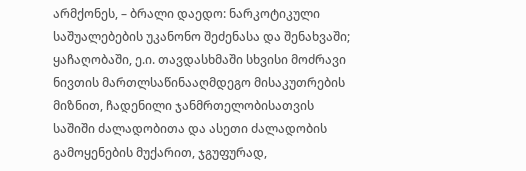არმქონეს, – ბრალი დაედო: ნარკოტიკული საშუალებების უკანონო შეძენასა და შენახვაში; ყაჩაღობაში, ე.ი. თავდასხმაში სხვისი მოძრავი ნივთის მართლსაწინააღმდეგო მისაკუთრების მიზნით, ჩადენილი ჯანმრთელობისათვის საშიში ძალადობითა და ასეთი ძალადობის გამოყენების მუქარით, ჯგუფურად,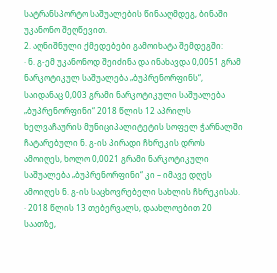სატრანსპორტო საშუალების წინააღმდეგ, ბინაში უკანონო შეღწევით.
2. აღნიშნული ქმედებები გამოიხატა შემდეგში:
· ნ. გ-ემ უკანონოდ შეიძინა და ინახავდა 0,0051 გრამ ნარკოტიკულ საშუალება „ბუპრენორფინს“, საიდანაც 0,003 გრამი ნარკოტიკული საშუალება „ბუპრენორფინი“ 2018 წლის 12 აპრილს ხელვაჩაურის მუნიციპალიტეტის სოფელ ჭარნალში ჩატარებული ნ. გ-ის პირადი ჩხრეკის დროს ამოიღეს, ხოლო 0,0021 გრამი ნარკოტიკული საშუალება „ბუპრენორფინი“ კი – იმავე დღეს ამოიღეს ნ. გ-ის საცხოვრებელი სახლის ჩხრეკისას.
· 2018 წლის 13 თებერვალს, დაახლოებით 20 საათზე,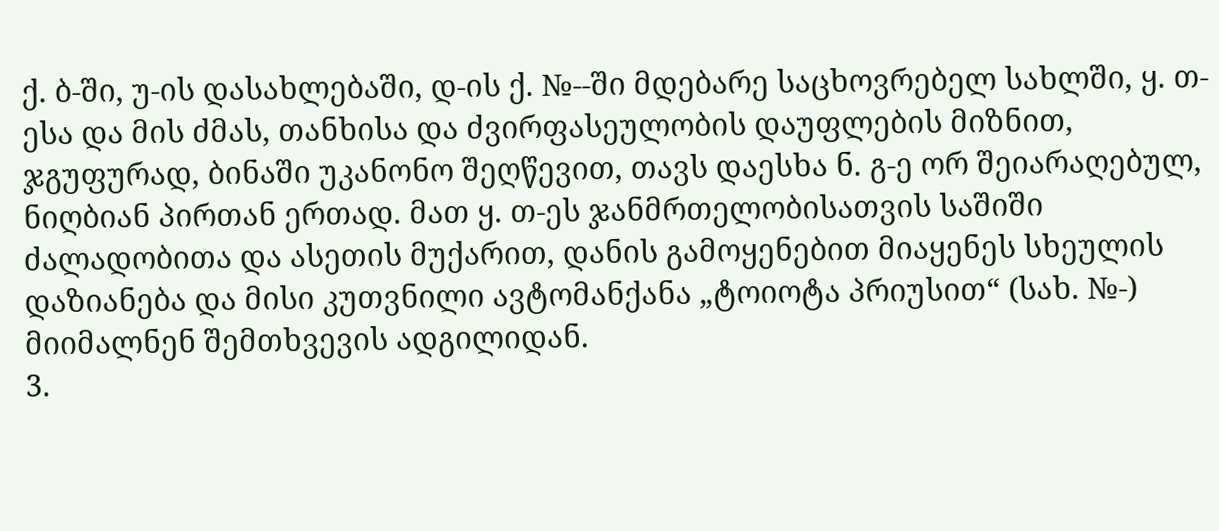ქ. ბ-ში, უ-ის დასახლებაში, დ-ის ქ. №--ში მდებარე საცხოვრებელ სახლში, ყ. თ-ესა და მის ძმას, თანხისა და ძვირფასეულობის დაუფლების მიზნით, ჯგუფურად, ბინაში უკანონო შეღწევით, თავს დაესხა ნ. გ-ე ორ შეიარაღებულ, ნიღბიან პირთან ერთად. მათ ყ. თ-ეს ჯანმრთელობისათვის საშიში ძალადობითა და ასეთის მუქარით, დანის გამოყენებით მიაყენეს სხეულის დაზიანება და მისი კუთვნილი ავტომანქანა „ტოიოტა პრიუსით“ (სახ. №-) მიიმალნენ შემთხვევის ადგილიდან.
3.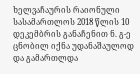ხელვაჩაურის რაიონული სასამართლოს 2018 წლის 10 დეკემბრის განაჩენით ნ. გ-ე ცნობილ იქნა უდანაშაულოდ და გამართლდა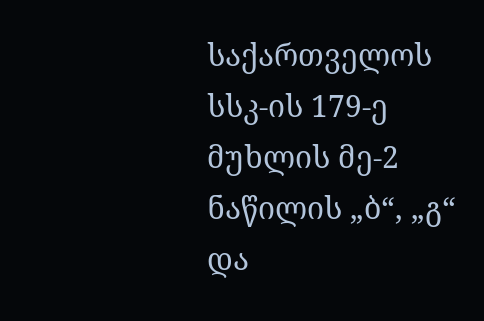საქართველოს სსკ-ის 179-ე მუხლის მე-2 ნაწილის „ბ“, „გ“ და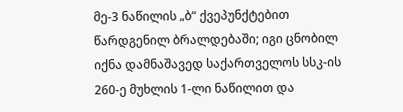მე-3 ნაწილის „ბ“ ქვეპუნქტებით წარდგენილ ბრალდებაში; იგი ცნობილ იქნა დამნაშავედ საქართველოს სსკ-ის 260-ე მუხლის 1-ლი ნაწილით და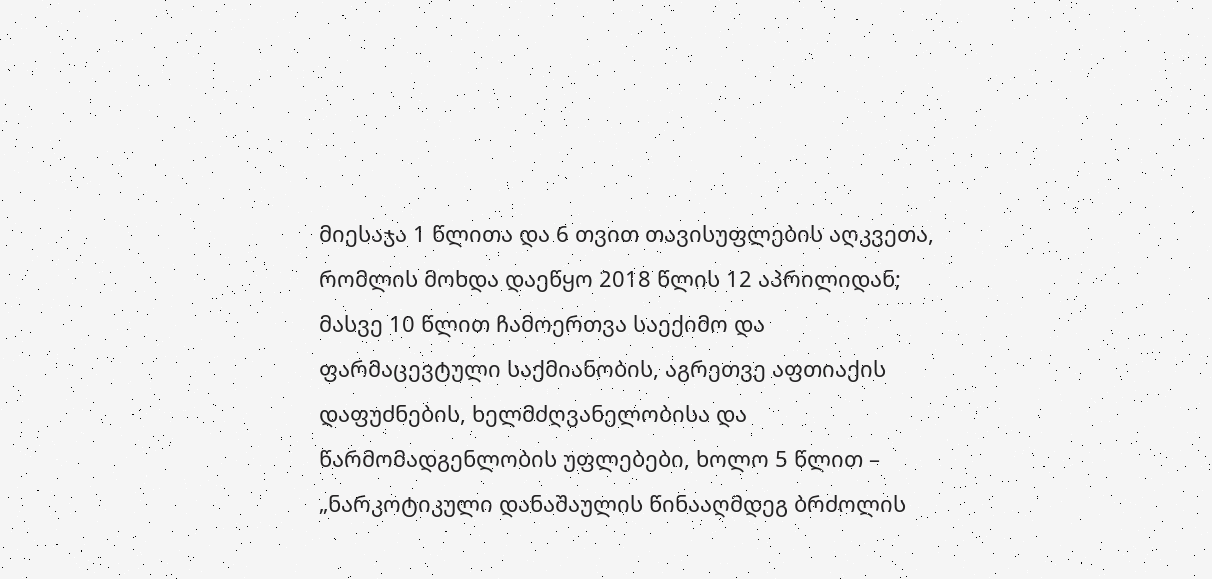მიესაჯა 1 წლითა და 6 თვით თავისუფლების აღკვეთა, რომლის მოხდა დაეწყო 2018 წლის 12 აპრილიდან; მასვე 10 წლით ჩამოერთვა საექიმო და ფარმაცევტული საქმიანობის, აგრეთვე აფთიაქის დაფუძნების, ხელმძღვანელობისა და წარმომადგენლობის უფლებები, ხოლო 5 წლით – „ნარკოტიკული დანაშაულის წინააღმდეგ ბრძოლის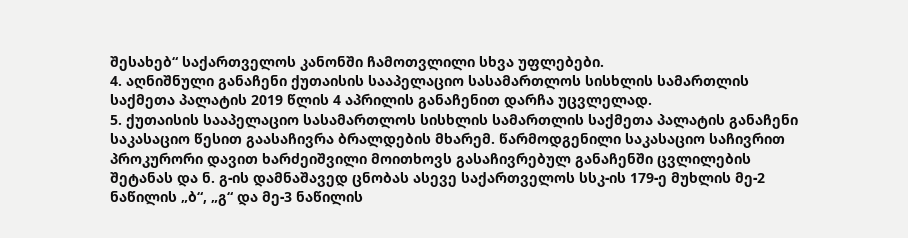შესახებ“ საქართველოს კანონში ჩამოთვლილი სხვა უფლებები.
4. აღნიშნული განაჩენი ქუთაისის სააპელაციო სასამართლოს სისხლის სამართლის საქმეთა პალატის 2019 წლის 4 აპრილის განაჩენით დარჩა უცვლელად.
5. ქუთაისის სააპელაციო სასამართლოს სისხლის სამართლის საქმეთა პალატის განაჩენი საკასაციო წესით გაასაჩივრა ბრალდების მხარემ. წარმოდგენილი საკასაციო საჩივრით პროკურორი დავით ხარძეიშვილი მოითხოვს გასაჩივრებულ განაჩენში ცვლილების შეტანას და ნ. გ-ის დამნაშავედ ცნობას ასევე საქართველოს სსკ-ის 179-ე მუხლის მე-2 ნაწილის „ბ“, „გ“ და მე-3 ნაწილის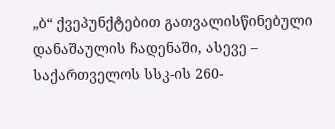„ბ“ ქვეპუნქტებით გათვალისწინებული დანაშაულის ჩადენაში, ასევე – საქართველოს სსკ-ის 260-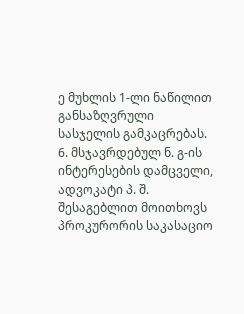ე მუხლის 1-ლი ნაწილით განსაზღვრული სასჯელის გამკაცრებას.
6. მსჯავრდებულ ნ. გ-ის ინტერესების დამცველი, ადვოკატი პ. შ. შესაგებლით მოითხოვს პროკურორის საკასაციო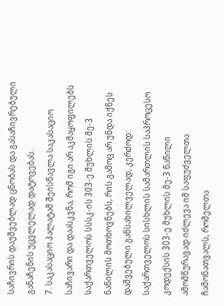საჩივრის დაუშვებლად ცნობას და გასაჩივრებული განაჩენის უცვლელად დატოვებას.
7. საკასაციო პალატამ შეისწავლა საკასაციო საჩივარი და დაასკვნა, რომ იგი არ აკმაყოფილებს საქართველოს სსსკ-ის 303-ე მუხლის მე-3 ნაწილის მოთხოვნებს, რის გამოც არ უნდა იქნეს დაშვებული განსახილველად, კერძოდ: საქართველოს სისხლის სამართლის საპროცესო კოდექსის 303-ე მუხლის მე-3 ნაწილი ამომწურავად იძლევა იმ საფუძველთა ჩამონათვალს, რომელთა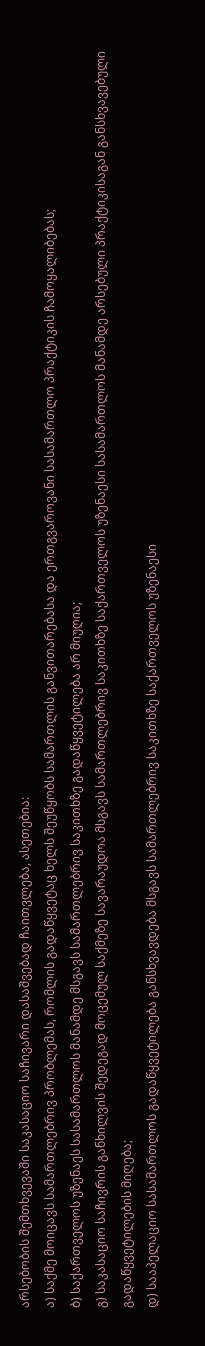არსებობის შემთხვევაში საკასაციო საჩივარი დასაშვებად ჩაითვლება, ასეთებია:
ა) საქმე მოიცავს სამართლებრივ პრობლემას, რომლის გადაწყვეტაც ხელს შეუწყობს სამართლის განვითარებასა და ერთგვაროვანი სასამართლო პრაქტიკის ჩამოყალიბებას;
ბ) საქართველოს უზენაეს სასამართლოს მანამდე მსგავს სამართლებრივ საკითხზე გადაწყვეტილება არ მიუღია;
გ) საკასაციო საჩივრის განხილვის შედეგად მოცემულ საქმეზე სავარაუდოა მსგავს სამართლებრივ საკითხზე საქართველოს უზენაესი სასამართლოს მანამდე არსებული პრაქტიკისაგან განსხვავებული გადაწყვეტილების მიღება;
დ) სააპელაციო სასამართლოს გადაწყვეტილება განსხვავდება მსგავს სამართლებრივ საკითხზე საქართველოს უზენაესი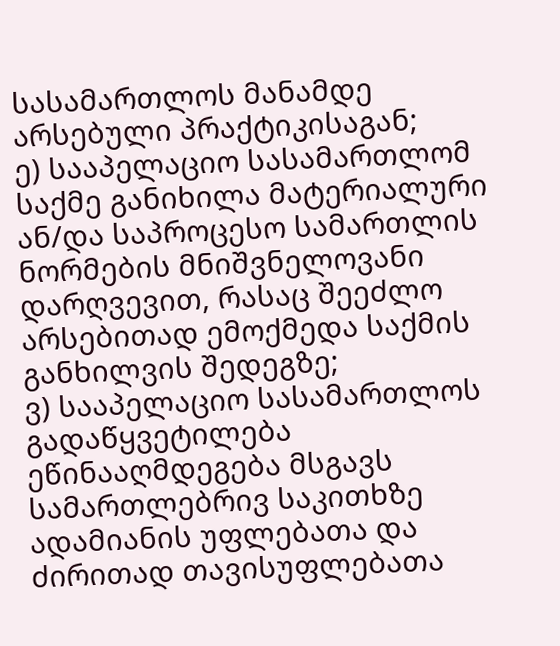სასამართლოს მანამდე არსებული პრაქტიკისაგან;
ე) სააპელაციო სასამართლომ საქმე განიხილა მატერიალური ან/და საპროცესო სამართლის ნორმების მნიშვნელოვანი დარღვევით, რასაც შეეძლო არსებითად ემოქმედა საქმის განხილვის შედეგზე;
ვ) სააპელაციო სასამართლოს გადაწყვეტილება ეწინააღმდეგება მსგავს სამართლებრივ საკითხზე ადამიანის უფლებათა და ძირითად თავისუფლებათა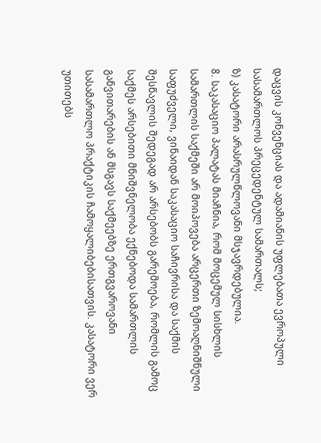დაცვის კონვენციას და ადამიანის უფლებათა ევროპული სასამართლოს პრეცედენტულ სამართალს;
ზ) კასატორი არასრულწლოვანი მსჯავრდებულია.
8. საკასაციო პალატას მიაჩნია, რომ მოცემულ სისხლის სამართლის საქმეში არ მოიპოვება არცერთი ზემოაღნიშნული საფუძველი, ვინაიდან საკასაციო საჩივრისა და საქმის შესწავლის შედეგად არ არსებობს გარემოება, რომლის გამოც საქმეს არსებითი მნიშვნელობა ექნებოდა სამართლის განვითარების ან მსგავს საქმეებზე ერთგვაროვანი სასამართლო პრაქტიკის ჩამოყალიბებისათვის. კასატორი ვერ უთითებს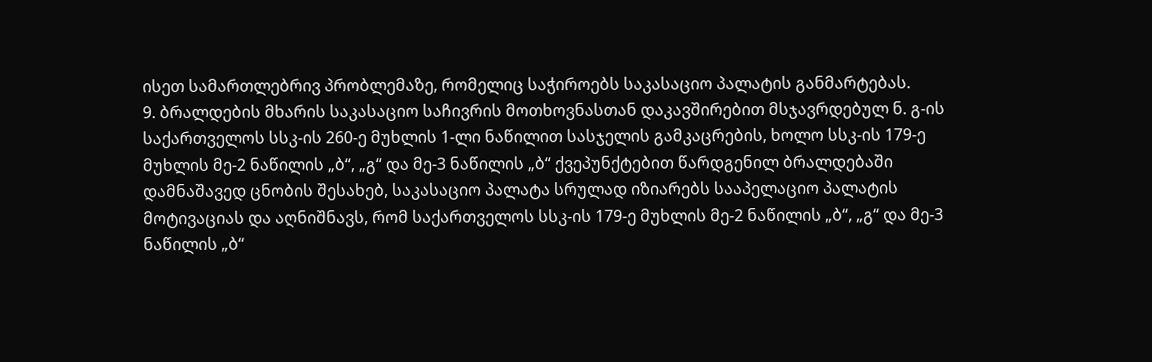ისეთ სამართლებრივ პრობლემაზე, რომელიც საჭიროებს საკასაციო პალატის განმარტებას.
9. ბრალდების მხარის საკასაციო საჩივრის მოთხოვნასთან დაკავშირებით მსჯავრდებულ ნ. გ-ის საქართველოს სსკ-ის 260-ე მუხლის 1-ლი ნაწილით სასჯელის გამკაცრების, ხოლო სსკ-ის 179-ე მუხლის მე-2 ნაწილის „ბ“, „გ“ და მე-3 ნაწილის „ბ“ ქვეპუნქტებით წარდგენილ ბრალდებაში დამნაშავედ ცნობის შესახებ, საკასაციო პალატა სრულად იზიარებს სააპელაციო პალატის მოტივაციას და აღნიშნავს, რომ საქართველოს სსკ-ის 179-ე მუხლის მე-2 ნაწილის „ბ“, „გ“ და მე-3 ნაწილის „ბ“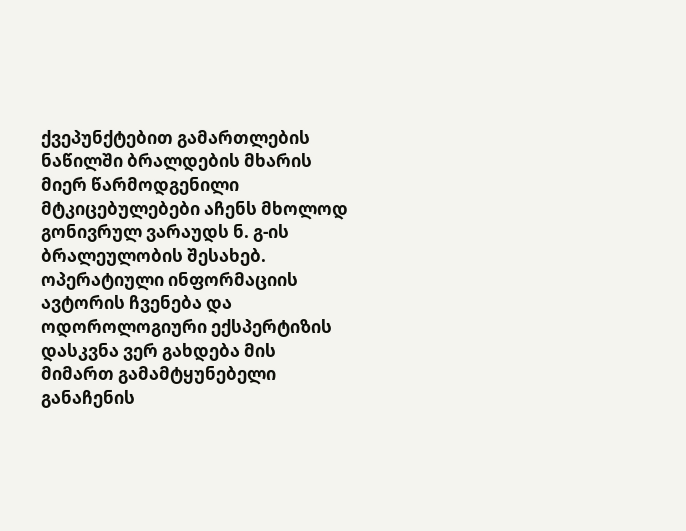ქვეპუნქტებით გამართლების ნაწილში ბრალდების მხარის მიერ წარმოდგენილი მტკიცებულებები აჩენს მხოლოდ გონივრულ ვარაუდს ნ. გ-ის ბრალეულობის შესახებ. ოპერატიული ინფორმაციის ავტორის ჩვენება და ოდოროლოგიური ექსპერტიზის დასკვნა ვერ გახდება მის მიმართ გამამტყუნებელი განაჩენის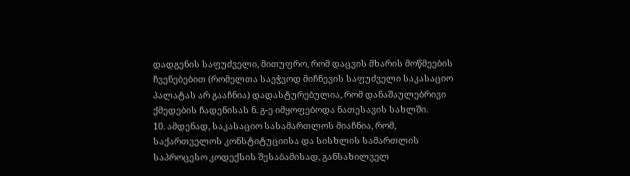დადგენის საფუძველი, მითუფრო, რომ დაცვის მხარის მოწმეების ჩვენებებით (რომელთა საეჭვოდ მიჩნევის საფუძველი საკასაციო პალატას არ გააჩნია) დადასტურებულია, რომ დანაშაულებრივი ქმედების ჩადენისას ნ. გ-ე იმყოფებოდა ნათესავის სახლში.
10. ამდენად, საკასაციო სასამართლოს მიაჩნია, რომ, საქართველოს კონსტიტუციისა და სისხლის სამართლის საპროცესო კოდექსის შესაბამისად, განსახილველ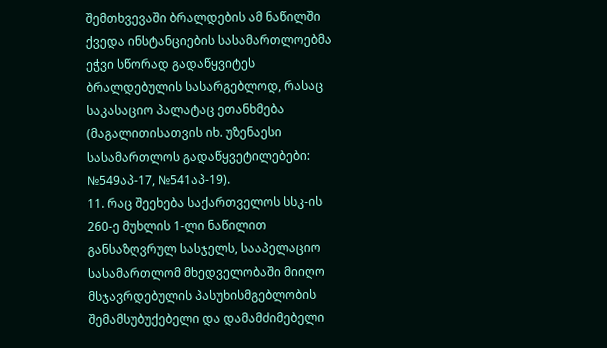შემთხვევაში ბრალდების ამ ნაწილში ქვედა ინსტანციების სასამართლოებმა ეჭვი სწორად გადაწყვიტეს ბრალდებულის სასარგებლოდ, რასაც საკასაციო პალატაც ეთანხმება (მაგალითისათვის იხ. უზენაესი სასამართლოს გადაწყვეტილებები: №549აპ-17, №541აპ-19).
11. რაც შეეხება საქართველოს სსკ-ის 260-ე მუხლის 1-ლი ნაწილით განსაზღვრულ სასჯელს, სააპელაციო სასამართლომ მხედველობაში მიიღო მსჯავრდებულის პასუხისმგებლობის შემამსუბუქებელი და დამამძიმებელი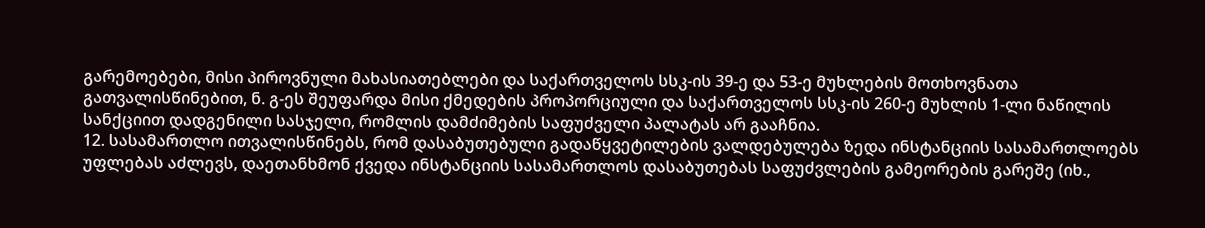გარემოებები, მისი პიროვნული მახასიათებლები და საქართველოს სსკ-ის 39-ე და 53-ე მუხლების მოთხოვნათა გათვალისწინებით, ნ. გ-ეს შეუფარდა მისი ქმედების პროპორციული და საქართველოს სსკ-ის 260-ე მუხლის 1-ლი ნაწილის სანქციით დადგენილი სასჯელი, რომლის დამძიმების საფუძველი პალატას არ გააჩნია.
12. სასამართლო ითვალისწინებს, რომ დასაბუთებული გადაწყვეტილების ვალდებულება ზედა ინსტანციის სასამართლოებს უფლებას აძლევს, დაეთანხმონ ქვედა ინსტანციის სასამართლოს დასაბუთებას საფუძვლების გამეორების გარეშე (იხ.,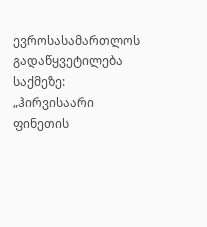ევროსასამართლოს გადაწყვეტილება საქმეზე: „ჰირვისაარი ფინეთის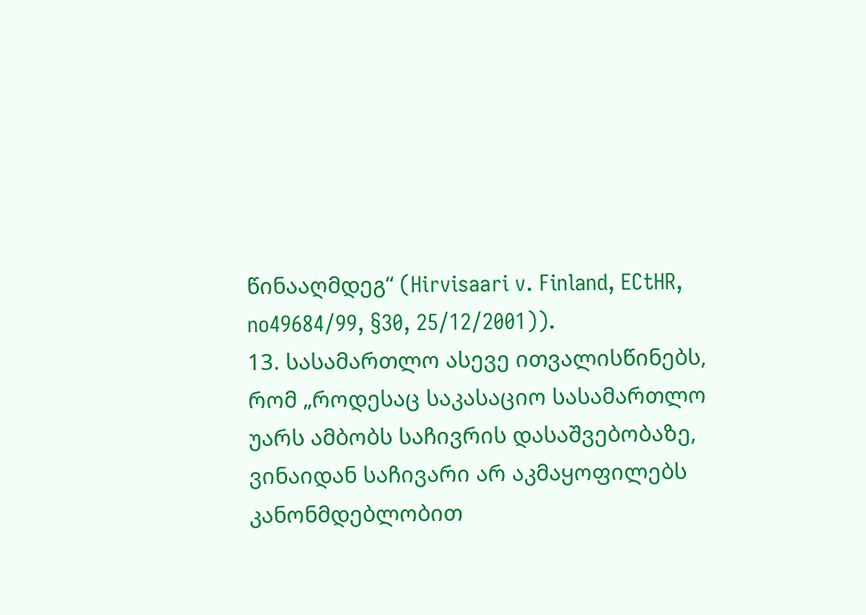წინააღმდეგ“ (Hirvisaari v. Finland, ECtHR, no49684/99, §30, 25/12/2001)).
13. სასამართლო ასევე ითვალისწინებს, რომ „როდესაც საკასაციო სასამართლო უარს ამბობს საჩივრის დასაშვებობაზე, ვინაიდან საჩივარი არ აკმაყოფილებს კანონმდებლობით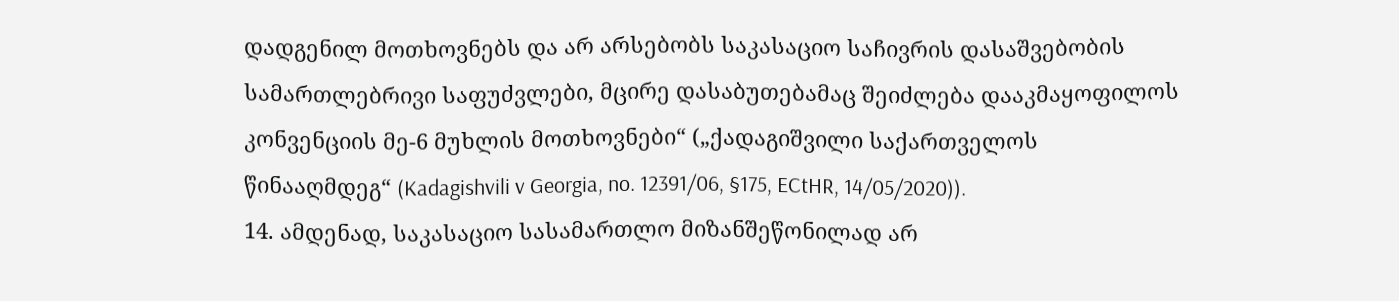დადგენილ მოთხოვნებს და არ არსებობს საკასაციო საჩივრის დასაშვებობის სამართლებრივი საფუძვლები, მცირე დასაბუთებამაც შეიძლება დააკმაყოფილოს კონვენციის მე-6 მუხლის მოთხოვნები“ („ქადაგიშვილი საქართველოს წინააღმდეგ“ (Kadagishvili v Georgia, no. 12391/06, §175, ECtHR, 14/05/2020)).
14. ამდენად, საკასაციო სასამართლო მიზანშეწონილად არ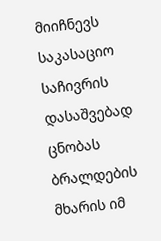მიიჩნევს საკასაციო საჩივრის დასაშვებად ცნობას ბრალდების მხარის იმ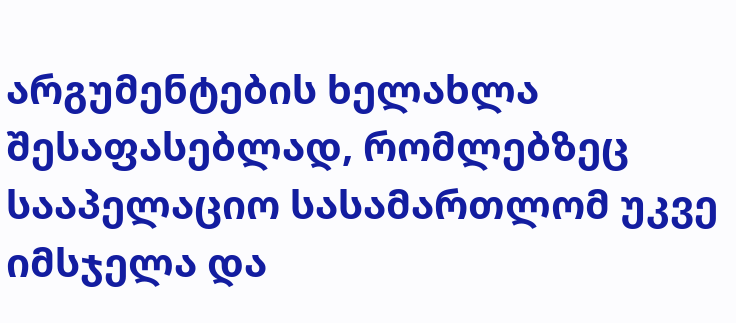არგუმენტების ხელახლა შესაფასებლად, რომლებზეც სააპელაციო სასამართლომ უკვე იმსჯელა და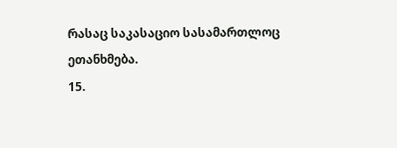რასაც საკასაციო სასამართლოც ეთანხმება.
15.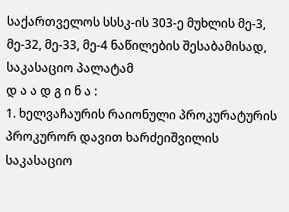საქართველოს სსსკ-ის 303-ე მუხლის მე-3, მე-32, მე-33, მე-4 ნაწილების შესაბამისად, საკასაციო პალატამ
დ ა ა დ გ ი ნ ა :
1. ხელვაჩაურის რაიონული პროკურატურის პროკურორ დავით ხარძეიშვილის საკასაციო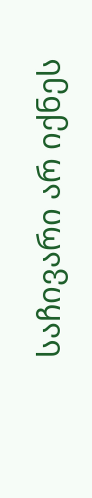საჩივარი არ იქნეს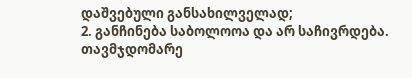დაშვებული განსახილველად;
2. განჩინება საბოლოოა და არ საჩივრდება.
თავმჯდომარე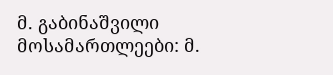მ. გაბინაშვილი
მოსამართლეები: მ.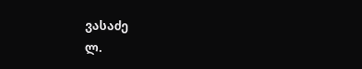ვასაძე
ლ.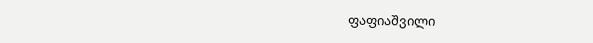ფაფიაშვილი